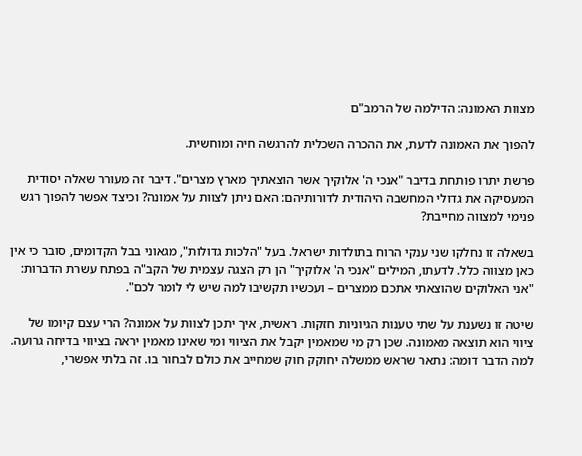מצוות האמונה: הדילמה של הרמב"ם

להפוך את האמונה לדעת, את ההכרה השכלית להרגשה חיה ומוחשית.

פרשת יתרו פותחת בדיבר "אנכי ה' אלוקיך אשר הוצאתיך מארץ מצרים". דיבר זה מעורר שאלה יסודית המעסיקה את גדולי המחשבה היהודית לדורותיהם: האם ניתן לצוות על אמונה? וכיצד אפשר להפוך רגש פנימי למצווה מחייבת?

בשאלה זו נחלקו שני ענקי הרוח בתולדות ישראל. בעל "הלכות גדולות", מגאוני בבל הקדומים, סובר כי אין כאן מצווה כלל. לדעתו, המילים "אנכי ה' אלוקיך" הן רק הצגה עצמית של הקב"ה בפתח עשרת הדברות: "אני האלוקים שהוצאתי אתכם ממצרים – ועכשיו תקשיבו למה שיש לי לומר לכם".

שיטה זו נשענת על שתי טענות הגיוניות חזקות. ראשית, איך יתכן לצוות על אמונה? הרי עצם קיומו של ציווי הוא תוצאה מאמונה. שכן רק מי שמאמין יקבל את הציווי ומי שאינו מאמין יראה בציווי בדיחה גרועה. למה הדבר דומה: נתאר שראש ממשלה יחוקק חוק שמחייב את כולם לבחור בו. זה בלתי אפשרי,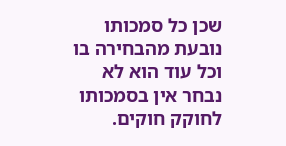שכן כל סמכותו נובעת מהבחירה בו וכל עוד הוא לא נבחר אין בסמכותו לחוקק חוקים.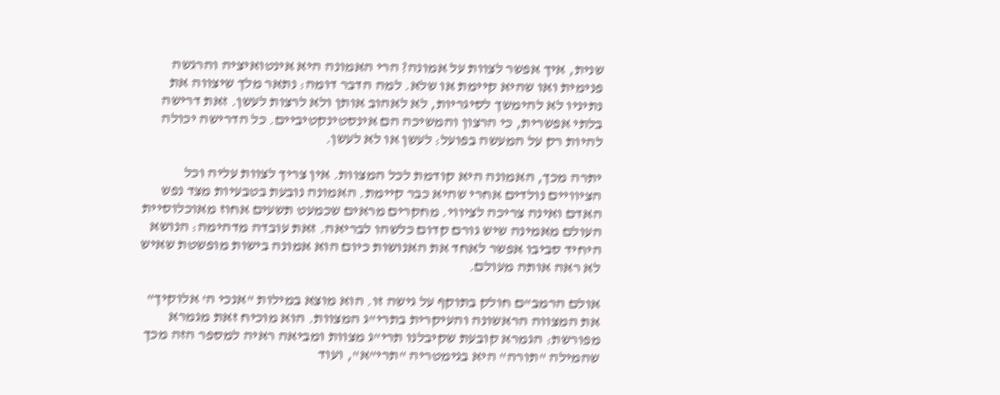שנית, איך אפשר לצוות על אמונה? הרי האמונה היא אינטואיציה והרגשה פנימית ואו שהיא קיימת או שלא. למה הדבר דומה: נתאר מלך שיצווה את נתיניו לא להימשך לסיגריות, לא לאהוב אותן ולא לרצות לעשן. זאת דרישה בלתי אפשרית, כי הרצון והמשיכה הם אינסטינקטיביים. כל הדרישה יכולה להיות רק על המעשה בפועל: לעשן או לא לעשן.

יתרה מכך, האמונה היא קודמת לכל המצוות. אין צריך לצוות עליה וכל הציוויים נולדים אחרי שהיא כבר קיימת. האמונה נובעת בטבעיות מצד נפש האדם ואינה צריכה לציווי. מחקרים מראים שכמעט תשעים אחוז מאוכלוסיית העולם מאמינה שיש גורם קדום כלשהו לבריאה. זאת עובדה מדהימה: הנושא היחיד סביבו אפשר לאחד את האנושות כיום הוא אמונה בישות מופשטת שאיש לא ראה אותה מעולם.

אולם הרמב"ם חולק בתוקף על גישה זו. הוא מוצא במילות "אנכי ה' אלוקיך" את המצווה הראשונה והעיקרית בתרי"ג המצוות. הוא מוכיח זאת מגמרא מפורשת: הגמרא קובעת שקיבלנו תרי"ג מצוות ומביאה ראיה למספר הזה מכך שהמילה "תורה" היא בגימטריה "תרי"א", ועוד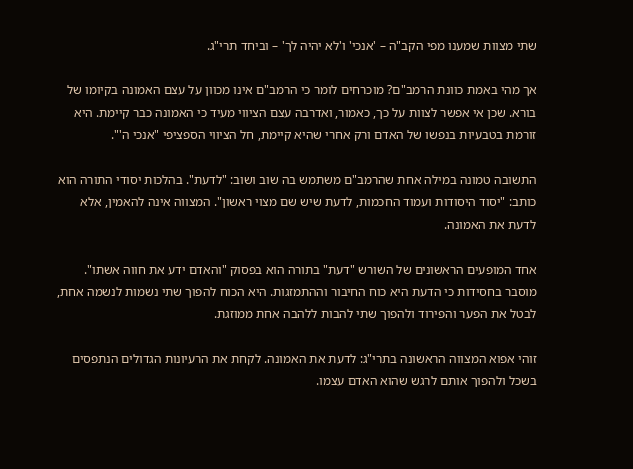שתי מצוות שמענו מפי הקב"ה – 'אנכי' ו'לא יהיה לך' – וביחד תרי"ג.

אך מהי באמת כוונת הרמב"ם? מוכרחים לומר כי הרמב"ם אינו מכוון על עצם האמונה בקיומו של בורא. שכן אי אפשר לצוות על כך, כאמור, ואדרבה עצם הציווי מעיד כי האמונה כבר קיימת. היא זורמת בטבעיות בנפשו של האדם ורק אחרי שהיא קיימת, חל הציווי הספציפי "אנכי ה'".

התשובה טמונה במילה אחת שהרמב"ם משתמש בה שוב ושוב: "לדעת". בהלכות יסודי התורה הוא כותב: "יסוד היסודות ועמוד החכמות, לדעת שיש שם מצוי ראשון". המצווה אינה להאמין, אלא לדעת את האמונה.

אחד המופעים הראשונים של השורש "דעת" בתורה הוא בפסוק "והאדם ידע את חווה אשתו". מוסבר בחסידות כי הדעת היא כוח החיבור וההתמזגות. היא הכוח להפוך שתי נשמות לנשמה אחת, לבטל את הפער והפירוד ולהפוך שתי להבות ללהבה אחת ממוזגת.

זוהי אפוא המצווה הראשונה בתרי"ג: לדעת את האמונה. לקחת את הרעיונות הגדולים הנתפסים בשכל ולהפוך אותם לרגש שהוא האדם עצמו.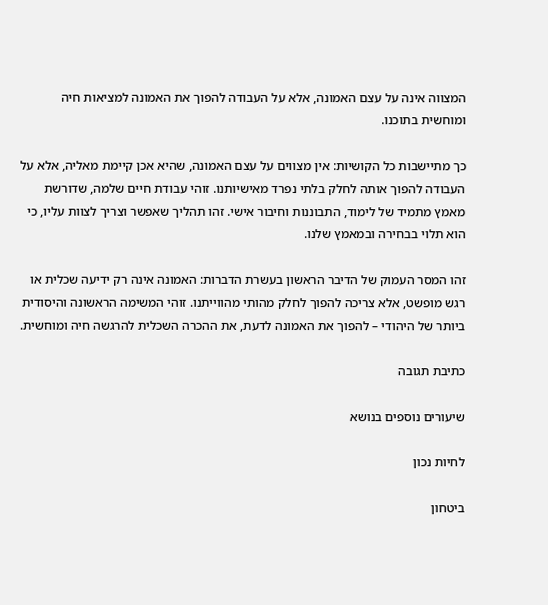המצווה אינה על עצם האמונה, אלא על העבודה להפוך את האמונה למציאות חיה ומוחשית בתוכנו.

כך מתיישבות כל הקושיות: אין מצווים על עצם האמונה, שהיא אכן קיימת מאליה, אלא על העבודה להפוך אותה לחלק בלתי נפרד מאישיותנו. זוהי עבודת חיים שלמה, שדורשת מאמץ מתמיד של לימוד, התבוננות וחיבור אישי. זהו תהליך שאפשר וצריך לצוות עליו, כי הוא תלוי בבחירה ובמאמץ שלנו.

זהו המסר העמוק של הדיבר הראשון בעשרת הדברות: האמונה אינה רק ידיעה שכלית או רגש מופשט, אלא צריכה להפוך לחלק מהותי מהווייתנו. זוהי המשימה הראשונה והיסודית ביותר של היהודי – להפוך את האמונה לדעת, את ההכרה השכלית להרגשה חיה ומוחשית.

כתיבת תגובה

שיעורים נוספים בנושא

לחיות נכון

ביטחון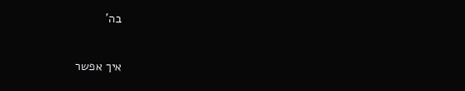בה'

איך אפשר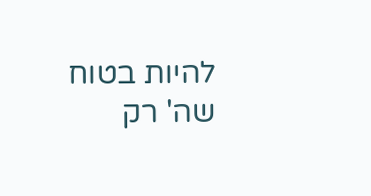להיות בטוח שה' רק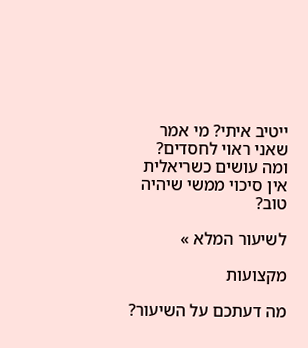ייטיב איתי? מי אמר שאני ראוי לחסדים? ומה עושים כשריאלית אין סיכוי ממשי שיהיה טוב?

לשיעור המלא »

מקצועות

מה דעתכם על השיעור?